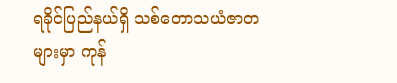ရခိုင်ပြည်နယ်ရှိ သစ်တောသယံဇာတများမှာ ကုန်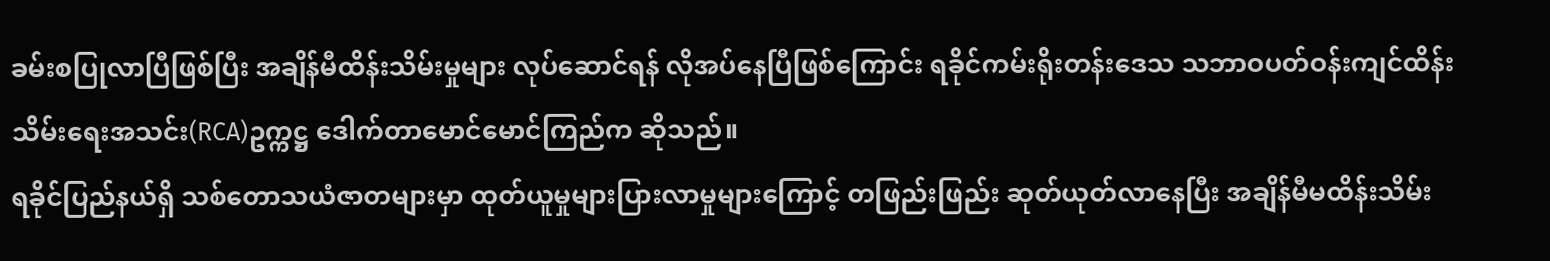ခမ်းစပြုလာပြီဖြစ်ပြီး အချိန်မီထိန်းသိမ်းမှုများ လုပ်ဆောင်ရန် လိုအပ်နေပြီဖြစ်ကြောင်း ရခိုင်ကမ်းရိုးတန်းဒေသ သဘာဝပတ်ဝန်းကျင်ထိန်းသိမ်းရေးအသင်း(RCA)ဥက္ကဋ္ဌ ဒေါက်တာမောင်မောင်ကြည်က ဆိုသည်။
ရခိုင်ပြည်နယ်ရှိ သစ်တောသယံဇာတများမှာ ထုတ်ယူမှုများပြားလာမှုများကြောင့် တဖြည်းဖြည်း ဆုတ်ယုတ်လာနေပြီး အချိန်မီမထိန်းသိမ်း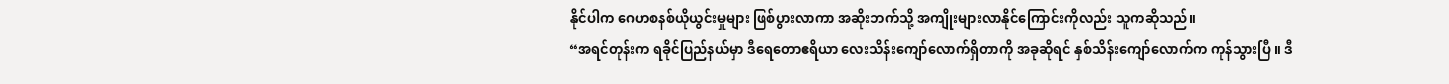နိုင်ပါက ဂေဟစနစ်ယိုယွင်းမှုများ ဖြစ်ပွားလာကာ အဆိုးဘက်သို့ အကျိုးများလာနိုင်ကြောင်းကိုလည်း သူကဆိုသည်။
“အရင်တုန်းက ရခိုင်ပြည်နယ်မှာ ဒီရေတောဧရိယာ လေးသိန်းကျော်လောက်ရှိတာကို အခုဆိုရင် နှစ်သိန်းကျော်လောက်က ကုန်သွားပြီ ။ ဒီ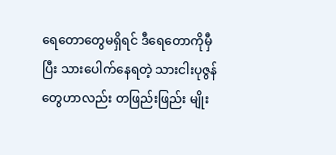ရေတောတွေမရှိရင် ဒီရေတောကိုမှီပြီး သားပေါက်နေရတဲ့ သားငါးပုဇွန်တွေဟာလည်း တဖြည်းဖြည်း မျိုး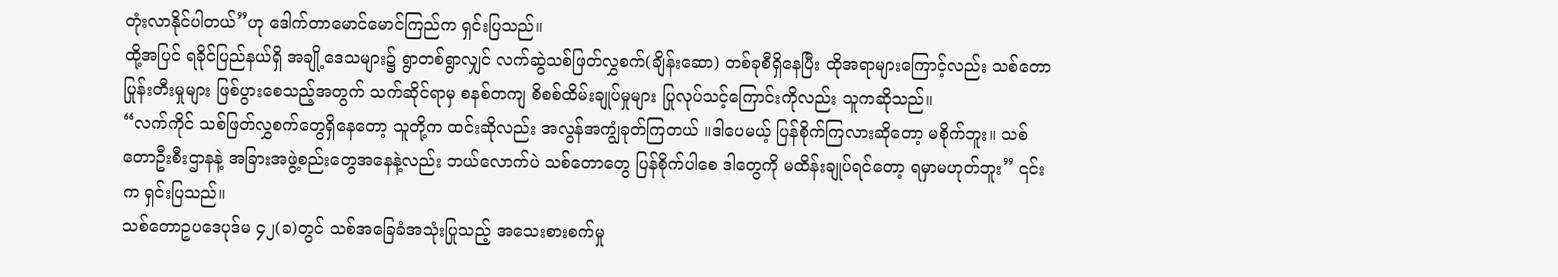တုံးလာနိုင်ပါတယ်”ဟု ဒေါက်တာမောင်မောင်ကြည်က ရှင်းပြသည်။
ထို့အပြင် ရခိုင်ပြည်နယ်ရှိ အချို့ဒေသများ၌ ရွာတစ်ရွာလျှင် လက်ဆွဲသစ်ဖြတ်လွှစက်(ချိန်းဆော) တစ်ခုစီရှိနေပြီး ထိုအရာများကြောင့်လည်း သစ်တောပြုန်းတီးမှုများ ဖြစ်ပွားစေသည့်အတွက် သက်ဆိုင်ရာမှ စနစ်တကျ စိစစ်ထိမ်းချုပ်မှုများ ပြုလုပ်သင့်ကြောင်းကိုလည်း သူကဆိုသည်။
“လက်ကိုင် သစ်ဖြတ်လွှစက်တွေရှိနေတော့ သူတို့က ထင်းဆိုလည်း အလွန်အကျွံခုတ်ကြတယ် ။ဒါပေမယ့် ပြန်စိုက်ကြလားဆိုတော့ မစိုက်ဘူး။ သစ်တောဦးစီးဌာနနဲ့ အခြားအဖွဲ့စည်းတွေအနေနဲ့လည်း ဘယ်လောက်ပဲ သစ်တောတွေ ပြန်စိုက်ပါစေ ဒါတွေကို မထိန်းချုပ်ရင်တော့ ရမှာမဟုတ်ဘူး” ၎င်းက ရှင်းပြသည်။
သစ်တောဥပဒေပုဒ်မ ၄၂(ခ)တွင် သစ်အခြေခံအသုံးပြုသည့် အသေးစားစက်မှု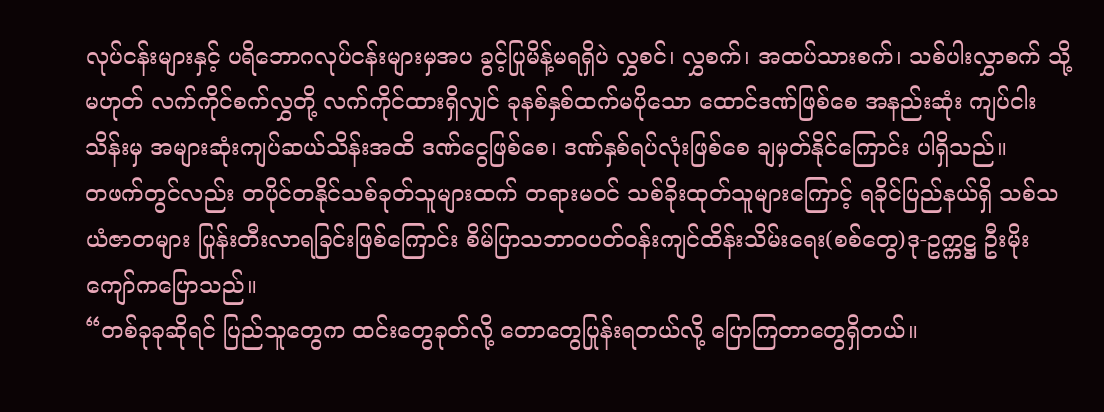လုပ်ငန်းများနှင့် ပရိဘောဂလုပ်ငန်းများမှအပ ခွင့်ပြုမိန့်မရရှိပဲ လွှစင်၊ လွှစက်၊ အထပ်သားစက်၊ သစ်ပါးလွှာစက် သို့မဟုတ် လက်ကိုင်စက်လွှတို့ လက်ကိုင်ထားရှိလျှင် ခုနစ်နှစ်ထက်မပိုသော ထောင်ဒဏ်ဖြစ်စေ အနည်းဆုံး ကျပ်ငါးသိန်းမှ အများဆုံးကျပ်ဆယ်သိန်းအထိ ဒဏ်ငွေဖြစ်စေ၊ ဒဏ်နှစ်ရပ်လုံးဖြစ်စေ ချမှတ်နိုင်ကြောင်း ပါရှိသည်။
တဖက်တွင်လည်း တပိုင်တနိုင်သစ်ခုတ်သူများထက် တရားမဝင် သစ်ခိုးထုတ်သူများကြောင့် ရခိုင်ပြည်နယ်ရှိ သစ်သယံဇာတများ ပြုန်းတီးလာရခြင်းဖြစ်ကြောင်း စိမ်ပြာသဘာဝပတ်ဝန်းကျင်ထိန်းသိမ်းရေး(စစ်တွေ)ဒု-ဥက္ကဋ္ဌ ဦးမိုးကျော်ကပြောသည်။
“တစ်ခုခုဆိုရင် ပြည်သူတွေက ထင်းတွေခုတ်လို့ တောတွေပြုန်းရတယ်လို့ ပြောကြတာတွေရှိတယ်။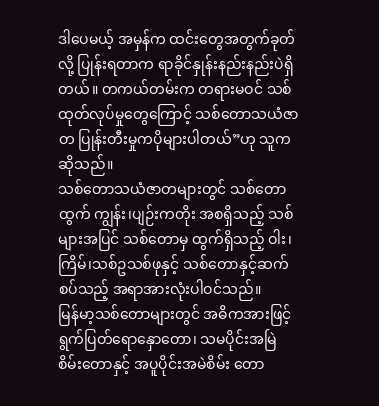ဒါပေမယ့် အမှန်က ထင်းတွေအတွက်ခုတ်လို့ ပြုန်းရတာက ရာခိုင်နှုန်းနည်းနည်းပဲရှိတယ်။ တကယ်တမ်းက တရားမဝင် သစ်ထုတ်လုပ်မှုတွေကြောင့် သစ်တောသယံဇာတ ပြုန်းတီးမှုကပိုများပါတယ်”ဟု သူကဆိုသည်။
သစ်တောသယံဇာတများတွင် သစ်တောထွက် ကျွန်း၊ပျဉ်းကတိုး အစရှိသည့် သစ်များအပြင် သစ်တောမှ ထွက်ရှိသည့် ဝါး၊ကြိမ်၊သစ်ဥသစ်ဖုနှင့် သစ်တောနှင့်ဆက်စပ်သည့် အရာအားလုံးပါဝင်သည်။
မြန်မာ့သစ်တောများတွင် အဓိကအားဖြင့် ရွက်ပြတ်ရောနှောတော၊ သမပိုင်းအမြဲစိမ်းတောနှင့် အပူပိုင်းအမဲစိမ်း တော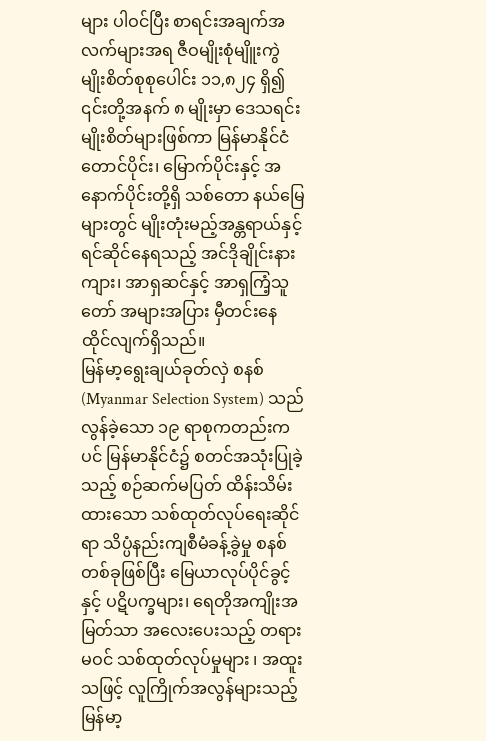များ ပါဝင်ပြီး စာရင်းအချက်အလက်များအရ ဇီဝမျိုးစုံမျိူးကွဲ မျိုးစိတ်စုစုပေါင်း ၁၁,၈၂၄ ရှိ၍ ၎င်းတို့အနက် ၈ မျိုးမှာ ဒေသရင်းမျိုးစိတ်များဖြစ်ကာ မြန်မာနိုင်ငံတောင်ပိုင်း၊ မြောက်ပိုင်းနှင့် အနောက်ပိုင်းတို့ရှိ သစ်တော နယ်မြေများတွင် မျိုးတုံးမည့်အန္တရာယ်နှင့် ရင်ဆိုင်နေရသည့် အင်ဒိုချိုင်းနားကျား၊ အာရှဆင်နှင့် အာရှကြံ့သူတော် အများအပြား မှီတင်းနေထိုင်လျက်ရှိသည်။
မြန်မာ့ရွေးချယ်ခုတ်လှဲ စနစ် (Myanmar Selection System) သည် လွန်ခဲ့သော ၁၉ ရာစုကတည်းကပင် မြန်မာနိုင်ငံ၌ စတင်အသုံးပြုခဲ့သည့် စဉ်ဆက်မပြတ် ထိန်းသိမ်းထားသော သစ်ထုတ်လုပ်ရေးဆိုင်ရာ သိပ္ပံနည်းကျစီမံခန့်ခွဲမှု စနစ်တစ်ခုဖြစ်ပြီး မြေယာလုပ်ပိုင်ခွင့်နှင့် ပဋိပက္ခများ၊ ရေတိုအကျိုးအမြတ်သာ အလေးပေးသည့် တရားမဝင် သစ်ထုတ်လုပ်မှုများ ၊ အထူးသဖြင့် လူကြိုက်အလွန်များသည့် မြန်မာ့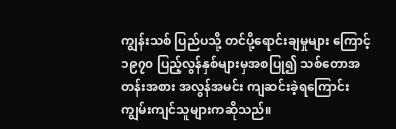ကျွန်းသစ် ပြည်ပသို့ တင်ပို့ရောင်းချမှုများ ကြောင့် ၁၉၇၀ ပြည့်လွန်နှစ်များမှအစပြု၍ သစ်တောအတန်းအစား အလွန်အမင်း ကျဆင်းခဲ့ရကြောင်း ကျွမ်းကျင်သူများကဆိုသည်။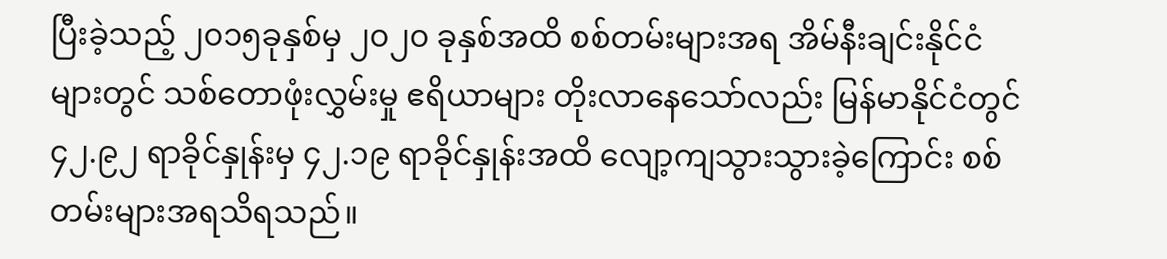ပြီးခဲ့သည့် ၂၀၁၅ခုနှစ်မှ ၂၀၂၀ ခုနှစ်အထိ စစ်တမ်းများအရ အိမ်နီးချင်းနိုင်ငံများတွင် သစ်တောဖုံးလွှမ်းမှု ဧရိယာများ တိုးလာနေသော်လည်း မြန်မာနိုင်ငံတွင် ၄၂.၉၂ ရာခိုင်နှုန်းမှ ၄၂.၁၉ ရာခိုင်နှုန်းအထိ လျော့ကျသွားသွားခဲ့ကြောင်း စစ်တမ်းများအရသိရသည်။